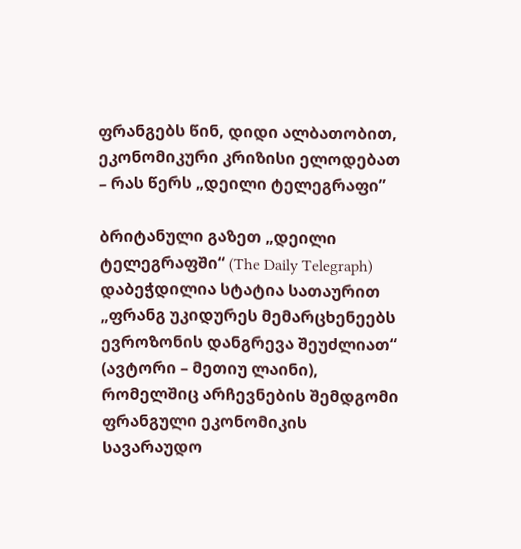ფრანგებს წინ, დიდი ალბათობით, ეკონომიკური კრიზისი ელოდებათ – რას წერს „დეილი ტელეგრაფი”

ბრიტანული გაზეთ „დეილი ტელეგრაფში“ (The Daily Telegraph) დაბეჭდილია სტატია სათაურით „ფრანგ უკიდურეს მემარცხენეებს ევროზონის დანგრევა შეუძლიათ“ (ავტორი – მეთიუ ლაინი), რომელშიც არჩევნების შემდგომი ფრანგული ეკონომიკის სავარაუდო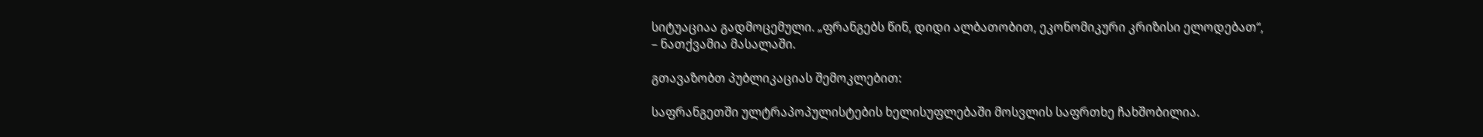სიტუაციაა გადმოცემული. „ფრანგებს წინ, დიდი ალბათობით, ეკონომიკური კრიზისი ელოდებათ“, – ნათქვამია მასალაში.

გთავაზობთ პუბლიკაციას შემოკლებით:

საფრანგეთში ულტრაპოპულისტების ხელისუფლებაში მოსვლის საფრთხე ჩახშობილია.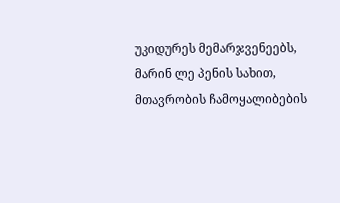უკიდურეს მემარჯვენეებს, მარინ ლე პენის სახით, მთავრობის ჩამოყალიბების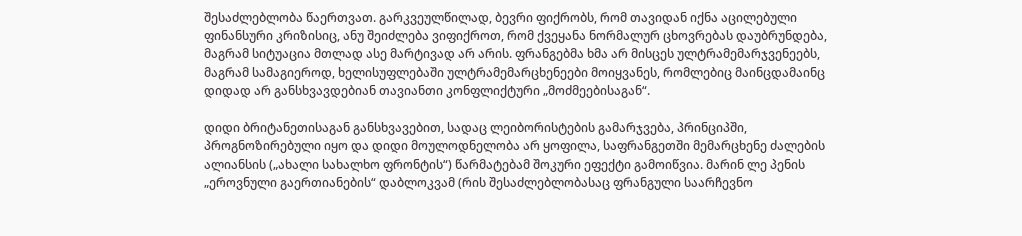შესაძლებლობა წაერთვათ. გარკვეულწილად, ბევრი ფიქრობს, რომ თავიდან იქნა აცილებული ფინანსური კრიზისიც, ანუ შეიძლება ვიფიქროთ, რომ ქვეყანა ნორმალურ ცხოვრებას დაუბრუნდება, მაგრამ სიტუაცია მთლად ასე მარტივად არ არის. ფრანგებმა ხმა არ მისცეს ულტრამემარჯვენეებს, მაგრამ სამაგიეროდ, ხელისუფლებაში ულტრამემარცხენეები მოიყვანეს, რომლებიც მაინცდამაინც დიდად არ განსხვავდებიან თავიანთი კონფლიქტური „მოძმეებისაგან“.

დიდი ბრიტანეთისაგან განსხვავებით, სადაც ლეიბორისტების გამარჯვება, პრინციპში, პროგნოზირებული იყო და დიდი მოულოდნელობა არ ყოფილა, საფრანგეთში მემარცხენე ძალების ალიანსის („ახალი სახალხო ფრონტის“) წარმატებამ შოკური ეფექტი გამოიწვია. მარინ ლე პენის „ეროვნული გაერთიანების“ დაბლოკვამ (რის შესაძლებლობასაც ფრანგული საარჩევნო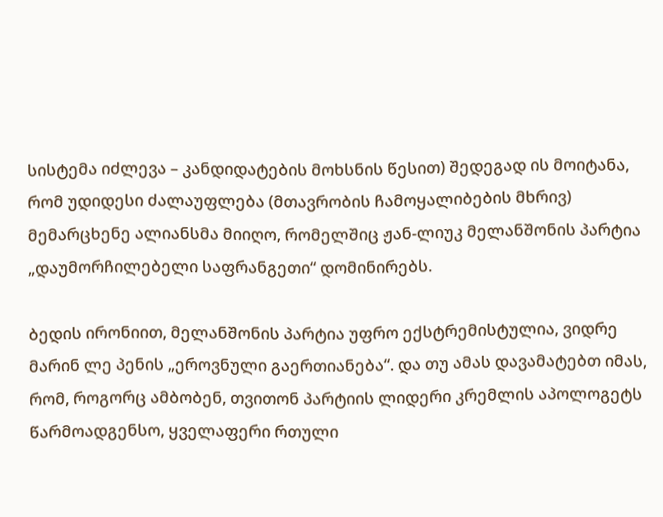სისტემა იძლევა – კანდიდატების მოხსნის წესით) შედეგად ის მოიტანა, რომ უდიდესი ძალაუფლება (მთავრობის ჩამოყალიბების მხრივ) მემარცხენე ალიანსმა მიიღო, რომელშიც ჟან-ლიუკ მელანშონის პარტია „დაუმორჩილებელი საფრანგეთი“ დომინირებს.

ბედის ირონიით, მელანშონის პარტია უფრო ექსტრემისტულია, ვიდრე მარინ ლე პენის „ეროვნული გაერთიანება“. და თუ ამას დავამატებთ იმას, რომ, როგორც ამბობენ, თვითონ პარტიის ლიდერი კრემლის აპოლოგეტს წარმოადგენსო, ყველაფერი რთული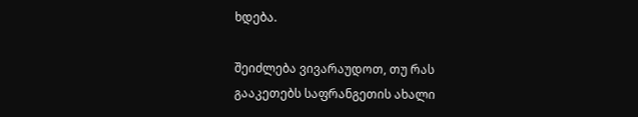ხდება.

შეიძლება ვივარაუდოთ, თუ რას გააკეთებს საფრანგეთის ახალი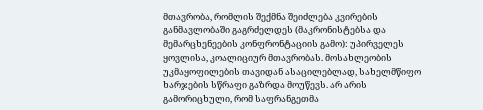მთავრობა, რომლის შექმნა შეიძლება კვირების განმავლობაში გაგრძელდეს (მაკრონისტებსა და მემარცხენეების კონფრონტაციის გამო): უპირველეს ყოვლისა, კოალიციურ მთავრობას. მოსახლეობის უკმაყოფილების თავიდან ასაცილებლად, სახელმწიფო ხარჯების სწრაფი გაზრდა მოუწევს. არ არის გამორიცხული, რომ საფრანგეთმა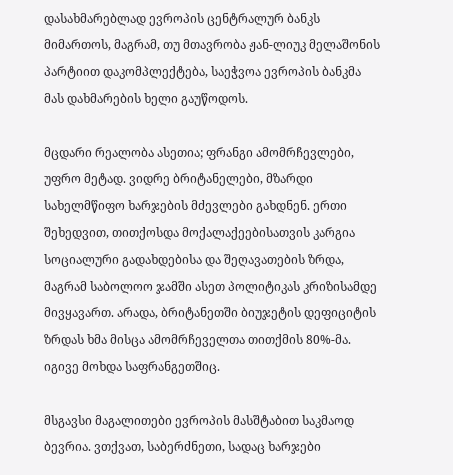დასახმარებლად ევროპის ცენტრალურ ბანკს მიმართოს, მაგრამ, თუ მთავრობა ჟან-ლიუკ მელაშონის პარტიით დაკომპლექტება, საეჭვოა ევროპის ბანკმა მას დახმარების ხელი გაუწოდოს.

მცდარი რეალობა ასეთია; ფრანგი ამომრჩევლები, უფრო მეტად. ვიდრე ბრიტანელები, მზარდი სახელმწიფო ხარჯების მძევლები გახდნენ. ერთი შეხედვით, თითქოსდა მოქალაქეებისათვის კარგია სოციალური გადახდებისა და შეღავათების ზრდა, მაგრამ საბოლოო ჯამში ასეთ პოლიტიკას კრიზისამდე მივყავართ. არადა, ბრიტანეთში ბიუჯეტის დეფიციტის ზრდას ხმა მისცა ამომრჩეველთა თითქმის 80%-მა. იგივე მოხდა საფრანგეთშიც.

მსგავსი მაგალითები ევროპის მასშტაბით საკმაოდ ბევრია. ვთქვათ, საბერძნეთი, სადაც ხარჯები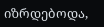იზრდებოდა,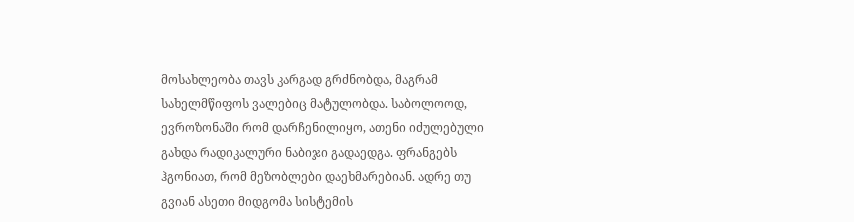მოსახლეობა თავს კარგად გრძნობდა, მაგრამ სახელმწიფოს ვალებიც მატულობდა. საბოლოოდ, ევროზონაში რომ დარჩენილიყო, ათენი იძულებული გახდა რადიკალური ნაბიჯი გადაედგა. ფრანგებს ჰგონიათ, რომ მეზობლები დაეხმარებიან. ადრე თუ გვიან ასეთი მიდგომა სისტემის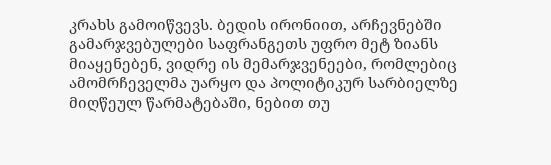კრახს გამოიწვევს. ბედის ირონიით, არჩევნებში გამარჯვებულები საფრანგეთს უფრო მეტ ზიანს მიაყენებენ, ვიდრე ის მემარჯვენეები, რომლებიც ამომრჩეველმა უარყო და პოლიტიკურ სარბიელზე მიღწეულ წარმატებაში, ნებით თუ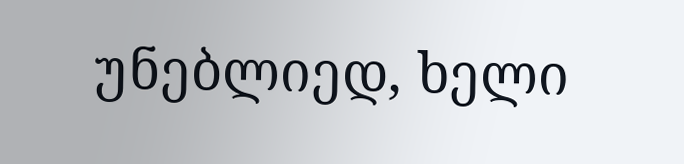უნებლიედ, ხელი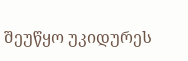შეუწყო უკიდურეს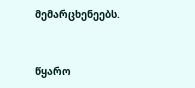მემარცხენეებს.


წყარო